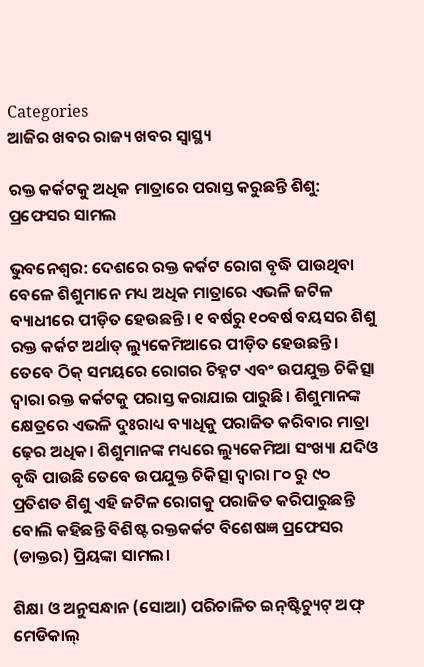Categories
ଆଜିର ଖବର ରାଜ୍ୟ ଖବର ସ୍ବାସ୍ଥ୍ୟ

ରକ୍ତ କର୍କଟକୁ ଅଧିକ ମାତ୍ରାରେ ପରାସ୍ତ କରୁଛନ୍ତି ଶିଶୁ: ପ୍ରଫେସର ସାମଲ

ଭୁବନେଶ୍ୱର: ଦେଶରେ ରକ୍ତ କର୍କଟ ରୋଗ ବୃଦ୍ଧି ପାଉଥିବା ବେଳେ ଶିଶୁମାନେ ମଧ୍ୟ ଅଧିକ ମାତ୍ରାରେ ଏଭଳି ଜଟିଳ ବ୍ୟାଧୀରେ ପୀଡ଼ିତ ହେଉଛନ୍ତି। ୧ ବର୍ଷରୁ ୧୦ବର୍ଷ ବୟସର ଶିଶୁ ରକ୍ତ କର୍କଟ ଅର୍ଥାତ୍ ଲ୍ୟୁକେମିଆରେ ପୀଡ଼ିତ ହେଉଛନ୍ତି। ତେବେ ଠିକ୍ ସମୟରେ ରୋଗର ଚିହ୍ନଟ ଏବଂ ଉପଯୁକ୍ତ ଚିକିତ୍ସା ଦ୍ୱାରା ରକ୍ତ କର୍କଟକୁ ପରାସ୍ତ କରାଯାଇ ପାରୁଛି। ଶିଶୁମାନଙ୍କ କ୍ଷେତ୍ରରେ ଏଭଳି ଦୁଃରାଧ୍ୟ ବ୍ୟାଧିକୁ ପରାଜିତ କରିବାର ମାତ୍ରା ଢ଼େର ଅଧିକ। ଶିଶୁମାନଙ୍କ ମଧ୍ୟରେ ଲ୍ୟୁକେମିଆ ସଂଖ୍ୟା ଯଦିଓ ବୃଦ୍ଧି ପାଉଛି ତେବେ ଉପଯୁକ୍ତ ଚିକିତ୍ସା ଦ୍ୱାରା ୮୦ ରୁ ୯୦ ପ୍ରତିଶତ ଶିଶୁ ଏହି ଜଟିଳ ରୋଗକୁ ପରାଜିତ କରିପାରୁଛନ୍ତି ବୋଲି କହିଛନ୍ତି ବିଶିଷ୍ଟ ରକ୍ତକର୍କଟ ବିଶେଷଜ୍ଞ ପ୍ରଫେସର (ଡାକ୍ତର) ପ୍ରିୟଙ୍କା ସାମଲ।

ଶିକ୍ଷା ଓ ଅନୁସନ୍ଧାନ (ସୋଆ) ପରିଚାଳିତ ଇନ୍‌ଷ୍ଟିଚ୍ୟୁଟ୍ ଅଫ୍ ମେଡିକାଲ୍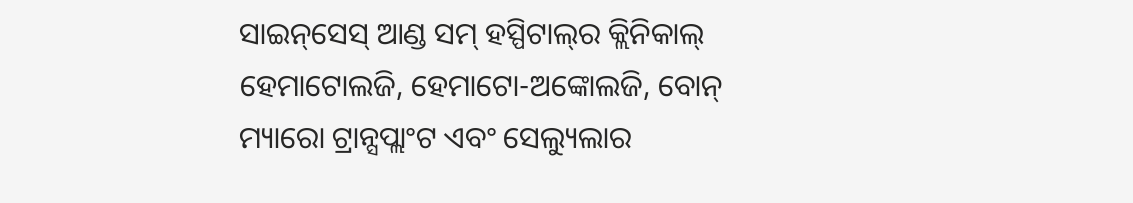ସାଇନ୍‌ସେସ୍ ଆଣ୍ଡ ସମ୍ ହସ୍ପିଟାଲ୍‌ର କ୍ଲିନିକାଲ୍ ହେମାଟୋଲଜି, ହେମାଟୋ-ଅଙ୍କୋଲଜି, ବୋନ୍ ମ୍ୟାରୋ ଟ୍ରାନ୍ସପ୍ଲାଂଟ ଏବଂ ସେଲ୍ୟୁଲାର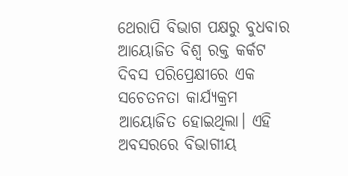ଥେରାପି ବିଭାଗ ପକ୍ଷରୁ ବୁଧବାର ଆୟୋଜିତ ବିଶ୍ୱ ରକ୍ତ କର୍କଟ ଦିବସ ପରିପ୍ରେକ୍ଷୀରେ ଏକ ସଚେତନତା କାର୍ଯ୍ୟକ୍ରମ ଆୟୋଜିତ ହୋଇଥିଲା। ଏହି ଅବସରରେ ବିଭାଗୀୟ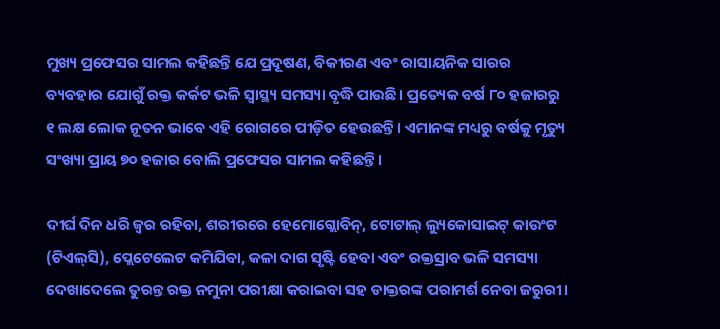ମୁଖ୍ୟ ପ୍ରଫେସର ସାମଲ କହିଛନ୍ତି ଯେ ପ୍ରଦୂଷଣ, ବିକୀରଣ ଏବଂ ରାସାୟନିକ ସାରର ବ୍ୟବହାର ଯୋଗୁଁ ରକ୍ତ କର୍କଟ ଭଳି ସ୍ୱାସ୍ଥ୍ୟ ସମସ୍ୟା ବୃଦ୍ଧି ପାଉଛି। ପ୍ରତ୍ୟେକ ବର୍ଷ ୮୦ ହଜାରରୁ ୧ ଲକ୍ଷ ଲୋକ ନୂତନ ଭାବେ ଏହି ରୋଗରେ ପୀଡ଼ିତ ହେଉଛନ୍ତି। ଏମାନଙ୍କ ମଧ୍ୟରୁ ବର୍ଷକୁ ମୃତ୍ୟୁ ସଂଖ୍ୟା ପ୍ରାୟ ୭୦ ହଜାର ବୋଲି ପ୍ରଫେସର ସାମଲ କହିଛନ୍ତି।

ଦୀର୍ଘ ଦିନ ଧରି ଜ୍ୱର ରହିବା, ଶରୀରରେ ହେମୋଗ୍ଲୋବିନ୍‌, ଟୋଟାଲ୍ ଲ୍ୟୁକୋସାଇଟ୍ କାଉଂଟ (ଟିଏଲ୍‌ସି), ପ୍ଲେଟେଲେଟ କମିଯିବା, କଳା ଦାଗ ସୃଷ୍ଟି ହେବା ଏବଂ ରକ୍ତସ୍ରାବ ଭଳି ସମସ୍ୟା ଦେଖାଦେଲେ ତୁରନ୍ତ ରକ୍ତ ନମୁନା ପରୀକ୍ଷା କରାଇବା ସହ ଡାକ୍ତରଙ୍କ ପରାମର୍ଶ ନେବା ଜରୁରୀ।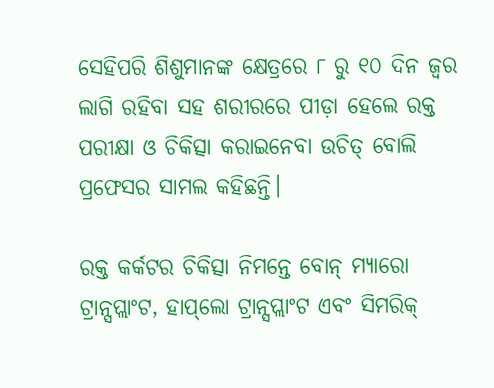ସେହିପରି ଶିଶୁମାନଙ୍କ କ୍ଷେତ୍ରରେ ୮ ରୁ ୧୦ ଦିନ ଜ୍ୱର ଲାଗି ରହିବା ସହ ଶରୀରରେ ପୀଡ଼ା ହେଲେ ରକ୍ତ ପରୀକ୍ଷା ଓ ଚିକିତ୍ସା କରାଇନେବା ଉଚିତ୍ ବୋଲି ପ୍ରଫେସର ସାମଲ କହିଛନ୍ତି।

ରକ୍ତ କର୍କଟର ଚିକିତ୍ସା ନିମନ୍ତେ ବୋନ୍ ମ୍ୟାରୋ ଟ୍ରାନ୍ସପ୍ଲାଂଟ, ହାପ୍‌ଲୋ ଟ୍ରାନ୍ସପ୍ଲାଂଟ ଏବଂ ସିମରିକ୍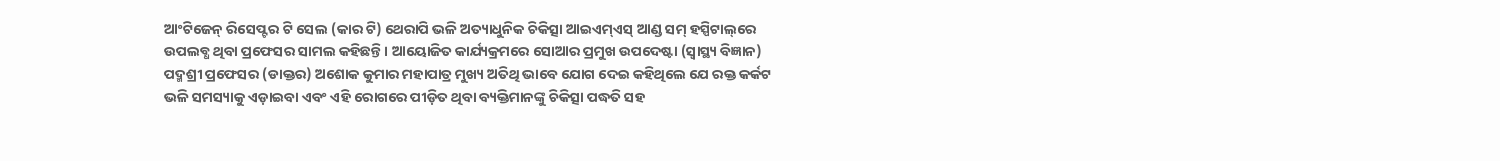ଆଂଟିଜେନ୍ ରିସେପ୍ଟର ଟି ସେଲ (କାର ଟି) ଥେରାପି ଭଳି ଅତ୍ୟାଧୁନିକ ଚିକିତ୍ସା ଆଇଏମ୍‌ଏସ୍ ଆଣ୍ଡ ସମ୍ ହସ୍ପିଟାଲ୍‌ରେ ଉପଲବ୍ଧ ଥିବା ପ୍ରଫେସର ସାମଲ କହିଛନ୍ତି। ଆୟୋଜିତ କାର୍ଯ୍ୟକ୍ରମରେ ସୋଆର ପ୍ରମୁଖ ଉପଦେଷ୍ଟା (ସ୍ୱାସ୍ଥ୍ୟ ବିଜ୍ଞାନ) ପଦ୍ମଶ୍ରୀ ପ୍ରଫେସର (ଡାକ୍ତର) ଅଶୋକ କୁମାର ମହାପାତ୍ର ମୁଖ୍ୟ ଅତିଥି ଭାବେ ଯୋଗ ଦେଇ କହିଥିଲେ ଯେ ରକ୍ତ କର୍କଟ ଭଳି ସମସ୍ୟାକୁ ଏଡ଼ାଇବା ଏବଂ ଏହି ରୋଗରେ ପୀଡ଼ିତ ଥିବା ବ୍ୟକ୍ତିମାନଙ୍କୁ ଚିକିତ୍ସା ପଦ୍ଧତି ସହ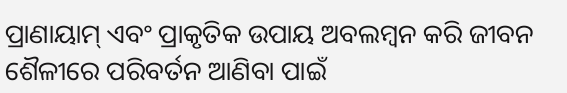ପ୍ରାଣାୟାମ୍ ଏବଂ ପ୍ରାକୃତିକ ଉପାୟ ଅବଲମ୍ବନ କରି ଜୀବନ ଶୈଳୀରେ ପରିବର୍ତନ ଆଣିବା ପାଇଁ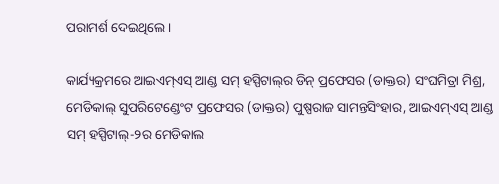ପରାମର୍ଶ ଦେଇଥିଲେ।

କାର୍ଯ୍ୟକ୍ରମରେ ଆଇଏମ୍‌ଏସ୍ ଆଣ୍ଡ ସମ୍ ହସ୍ପିଟାଲ୍‌ର ଡିନ୍ ପ୍ରଫେସର (ଡାକ୍ତର) ସଂଘମିତ୍ରା ମିଶ୍ର, ମେଡିକାଲ୍ ସୁପରିଟେଣ୍ଡେଂଟ ପ୍ରଫେସର (ଡାକ୍ତର) ପୁଷ୍ପରାଜ ସାମନ୍ତସିଂହାର, ଆଇଏମ୍‌ଏସ୍ ଆଣ୍ଡ ସମ୍ ହସ୍ପିଟାଲ୍‌-୨ର ମେଡିକାଲ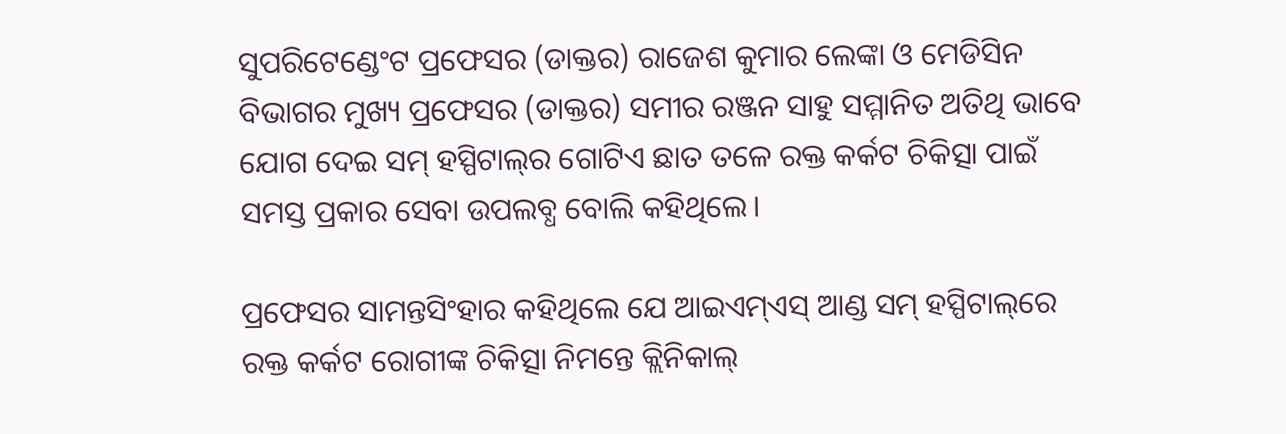ସୁପରିଟେଣ୍ଡେଂଟ ପ୍ରଫେସର (ଡାକ୍ତର) ରାଜେଶ କୁମାର ଲେଙ୍କା ଓ ମେଡିସିନ ବିଭାଗର ମୁଖ୍ୟ ପ୍ରଫେସର (ଡାକ୍ତର) ସମୀର ରଞ୍ଜନ ସାହୁ ସମ୍ମାନିତ ଅତିଥି ଭାବେ ଯୋଗ ଦେଇ ସମ୍ ହସ୍ପିଟାଲ୍‌ର ଗୋଟିଏ ଛାତ ତଳେ ରକ୍ତ କର୍କଟ ଚିକିତ୍ସା ପାଇଁ ସମସ୍ତ ପ୍ରକାର ସେବା ଉପଲବ୍ଧ ବୋଲି କହିଥିଲେ।

ପ୍ରଫେସର ସାମନ୍ତସିଂହାର କହିଥିଲେ ଯେ ଆଇଏମ୍‌ଏସ୍ ଆଣ୍ଡ ସମ୍ ହସ୍ପିଟାଲ୍‌ରେ ରକ୍ତ କର୍କଟ ରୋଗୀଙ୍କ ଚିକିତ୍ସା ନିମନ୍ତେ କ୍ଲିନିକାଲ୍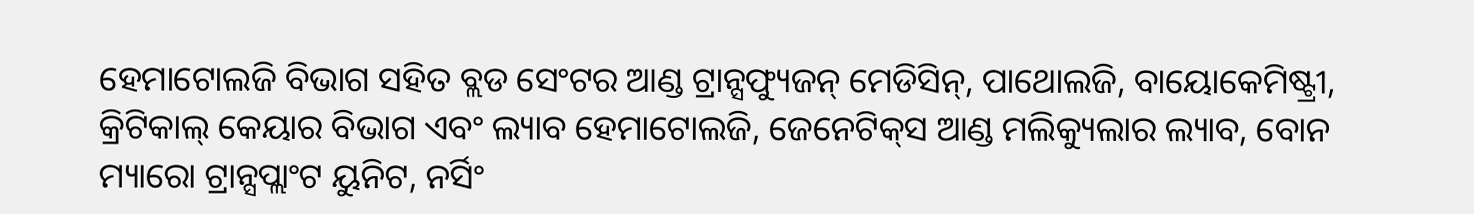ହେମାଟୋଲଜି ବିଭାଗ ସହିତ ବ୍ଲଡ ସେଂଟର ଆଣ୍ଡ ଟ୍ରାନ୍ସଫ୍ୟୁଜନ୍ ମେଡିସିନ୍‌, ପାଥୋଲଜି, ବାୟୋକେମିଷ୍ଟ୍ରୀ, କ୍ରିଟିକାଲ୍ କେୟାର ବିଭାଗ ଏବଂ ଲ୍ୟାବ ହେମାଟୋଲଜି, ଜେନେଟିକ୍‌ସ ଆଣ୍ଡ ମଲିକ୍ୟୁଲାର ଲ୍ୟାବ, ବୋନ ମ୍ୟାରୋ ଟ୍ରାନ୍ସପ୍ଲାଂଟ ୟୁନିଟ, ନର୍ସିଂ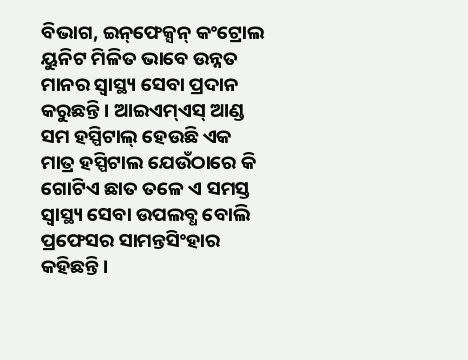ବିଭାଗ, ଇନ୍‌ଫେକ୍ସନ୍ କଂଟ୍ରୋଲ ୟୁନିଟ ମିଳିତ ଭାବେ ଉନ୍ନତ ମାନର ସ୍ୱାସ୍ଥ୍ୟ ସେବା ପ୍ରଦାନ କରୁଛନ୍ତି। ଆଇଏମ୍‌ଏସ୍ ଆଣ୍ଡ ସମ ହସ୍ପିଟାଲ୍ ହେଉଛି ଏକ ମାତ୍ର ହସ୍ପିଟାଲ ଯେଉଁଠାରେ କି ଗୋଟିଏ ଛାତ ତଳେ ଏ ସମସ୍ତ ସ୍ୱାସ୍ଥ୍ୟ ସେବା ଉପଲବ୍ଧ ବୋଲି ପ୍ରଫେସର ସାମନ୍ତସିଂହାର କହିଛନ୍ତି।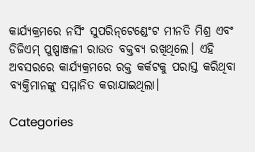କାର୍ଯ୍ୟକ୍ରମରେ ନର୍ସିଂ ସୁପରିନ୍‌ଟେଣ୍ଡେଂଟ ମୀନତି ମିଶ୍ର ଏବଂ ଡିଜିଏମ୍ ପୁଷ୍ପାଞ୍ଜଳୀ ରାଉତ ବକ୍ତବ୍ୟ ରଖିଥିଲେ। ଏହି ଅବସରରେ କାର୍ଯ୍ୟକ୍ରମରେ ରକ୍ତ କର୍କଟକୁ ପରାସ୍ତ କରିଥିବା ବ୍ୟକ୍ତିମାନଙ୍କୁ ସମ୍ମାନିତ କରାଯାଇଥିଲା।

Categories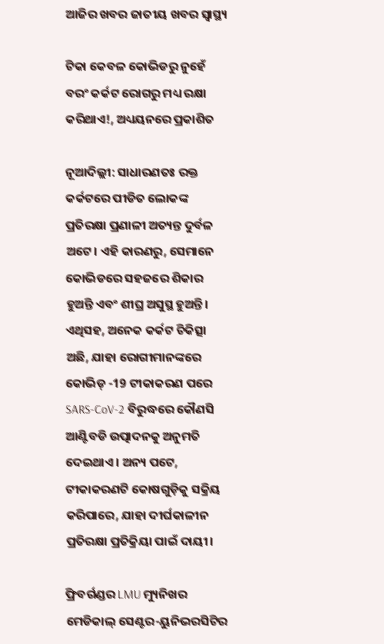ଆଜିର ଖବର ଜାତୀୟ ଖବର ସ୍ବାସ୍ଥ୍ୟ

ଟିକା କେବଳ କୋଭିଡରୁ ନୁହେଁ ବରଂ କର୍କଟ ରୋଗରୁ ମଧ୍ୟ ରକ୍ଷା କରିଥାଏ!, ଅଧ୍ୟୟନରେ ପ୍ରକାଶିତ

ନୂଆଦିଲ୍ଲୀ: ସାଧାରଣତଃ ରକ୍ତ କର୍କଟରେ ପୀଡିତ ଲୋକଙ୍କ ପ୍ରତିରକ୍ଷା ପ୍ରଣାଳୀ ଅତ୍ୟନ୍ତ ଦୁର୍ବଳ ଅଟେ। ଏହି କାରଣରୁ, ସେମାନେ କୋଭିଡରେ ସହଜରେ ଶିକାର ହୁଅନ୍ତି ଏବଂ ଶୀଘ୍ର ଅସୁସ୍ଥ ହୁଅନ୍ତି। ଏଥିସହ, ଅନେକ କର୍କଟ ଚିକିତ୍ସା ଅଛି, ଯାହା ରୋଗୀମାନଙ୍କରେ କୋଭିଡ୍ -19 ଟୀକାକରଣ ପରେ SARS-CoV-2 ବିରୁଦ୍ଧରେ କୌଣସି ଆଣ୍ଟିବଡି ଉତ୍ପାଦନକୁ ଅନୁମତି ଦେଇଥାଏ। ଅନ୍ୟ ପଟେ, ଟୀକାକରଣଟି କୋଷଗୁଡ଼ିକୁ ସକ୍ରିୟ କରିପାରେ, ଯାହା ଦୀର୍ଘକାଳୀନ ପ୍ରତିରକ୍ଷା ପ୍ରତିକ୍ରିୟା ପାଇଁ ଦାୟୀ।

ଫ୍ରିବର୍ଗଣ୍ଡର LMU ମ୍ୟୁନିଖର ମେଡିକାଲ୍ ସେଣ୍ଟର-ୟୁନିଭରସିଟିର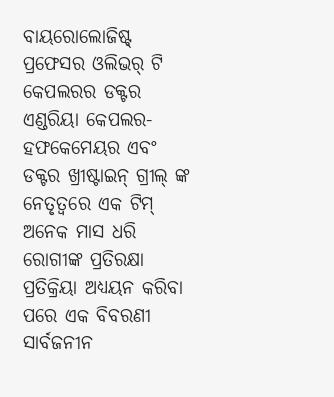ବାୟରୋଲୋଜିଷ୍ଟ୍ ପ୍ରଫେସର ଓଲିଭର୍ ଟି କେପଲରର ଡକ୍ଟର ଏଣ୍ଡରିୟା କେପଲର-ହଫକେମେୟର ଏବଂ ଡକ୍ଟର ଖ୍ରୀଷ୍ଟାଇନ୍ ଗ୍ରୀଲ୍ ଙ୍କ ନେତୃତ୍ୱରେ ଏକ ଟିମ୍ ଅନେକ ମାସ ଧରି ରୋଗୀଙ୍କ ପ୍ରତିରକ୍ଷା ପ୍ରତିକ୍ରିୟା ଅଧ୍ୟୟନ କରିବା ପରେ ଏକ ବିବରଣୀ ସାର୍ବଜନୀନ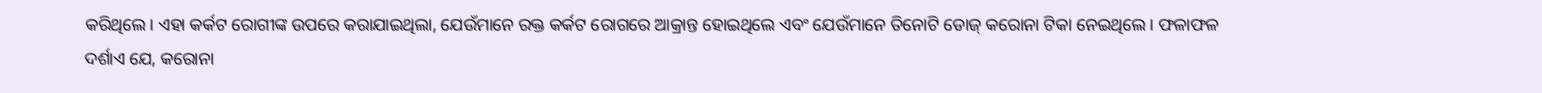କରିଥିଲେ। ଏହା କର୍କଟ ରୋଗୀଙ୍କ ଉପରେ କରାଯାଇଥିଲା, ଯେଉଁମାନେ ରକ୍ତ କର୍କଟ ରୋଗରେ ଆକ୍ରାନ୍ତ ହୋଇଥିଲେ ଏବଂ ଯେଉଁମାନେ ତିନୋଟି ଡୋଜ୍ କରୋନା ଟିକା ନେଇଥିଲେ। ଫଳାଫଳ ଦର୍ଶାଏ ଯେ, କରୋନା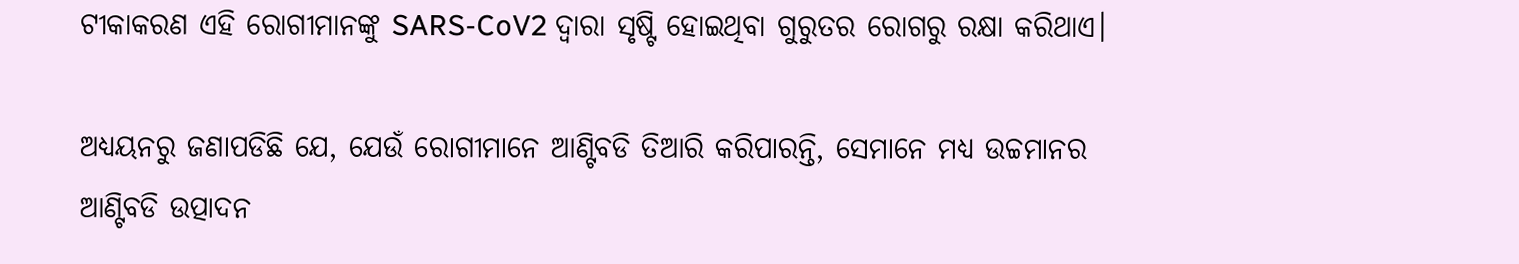ଟୀକାକରଣ ଏହି ରୋଗୀମାନଙ୍କୁ SARS-CoV2 ଦ୍ଵାରା ସୃଷ୍ଟି ହୋଇଥିବା ଗୁରୁତର ରୋଗରୁ ରକ୍ଷା କରିଥାଏ।

ଅଧ୍ୟୟନରୁ ଜଣାପଡିଛି ଯେ, ଯେଉଁ ରୋଗୀମାନେ ଆଣ୍ଟିବଡି ତିଆରି କରିପାରନ୍ତି, ସେମାନେ ମଧ୍ୟ ଉଚ୍ଚମାନର ଆଣ୍ଟିବଡି ଉତ୍ପାଦନ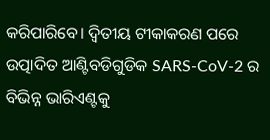କରିପାରିବେ। ଦ୍ୱିତୀୟ ଟୀକାକରଣ ପରେ ଉତ୍ପାଦିତ ଆଣ୍ଟିବଡିଗୁଡିକ SARS-CoV-2 ର ବିଭିନ୍ନ ଭାରିଏଣ୍ଟକୁ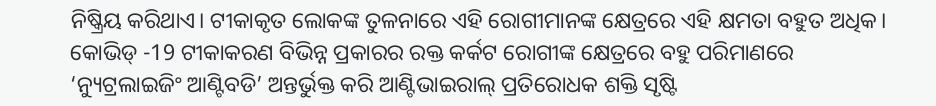ନିଷ୍କ୍ରିୟ କରିଥାଏ। ଟୀକାକୃତ ଲୋକଙ୍କ ତୁଳନାରେ ଏହି ରୋଗୀମାନଙ୍କ କ୍ଷେତ୍ରରେ ଏହି କ୍ଷମତା ବହୁତ ଅଧିକ। କୋଭିଡ୍ -19 ଟୀକାକରଣ ବିଭିନ୍ନ ପ୍ରକାରର ରକ୍ତ କର୍କଟ ରୋଗୀଙ୍କ କ୍ଷେତ୍ରରେ ବହୁ ପରିମାଣରେ ‘ନ୍ୟୁଟ୍ରଲାଇଜିଂ ଆଣ୍ଟିବଡି’ ଅନ୍ତର୍ଭୁକ୍ତ କରି ଆଣ୍ଟିଭାଇରାଲ୍ ପ୍ରତିରୋଧକ ଶକ୍ତି ସୃଷ୍ଟି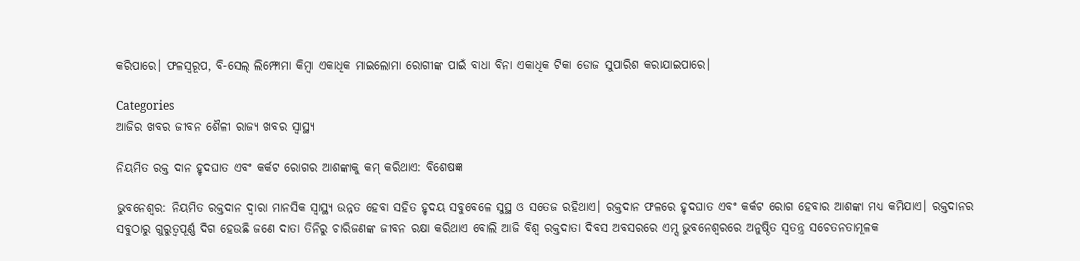କରିପାରେ। ଫଳସ୍ୱରୂପ, ବି-ସେଲ୍ ଲିମ୍ଫୋମା କିମ୍ବା ଏକାଧିକ ମାଇଲୋମା ରୋଗୀଙ୍କ ପାଇଁ ବାଧା ବିନା ଏକାଧିକ ଟିକା ଡୋଜ ସୁପାରିଶ କରାଯାଇପାରେ।

Categories
ଆଜିର ଖବର ଜୀବନ ଶୈଳୀ ରାଜ୍ୟ ଖବର ସ୍ବାସ୍ଥ୍ୟ

ନିୟମିତ ରକ୍ତ ଦାନ ହୃଦଘାତ ଏବଂ କର୍କଟ ରୋଗର ଆଶଙ୍କାକୁ କମ୍ କରିଥାଏ: ବିଶେଷଜ୍ଞ

ଭୁବନେଶ୍ୱର: ନିୟମିତ ରକ୍ତଦାନ ଦ୍ୱାରା ମାନସିକ ସ୍ୱାସ୍ଥ୍ୟ ଉନ୍ନତ ହେବା ସହିତ ହୃଦୟ ସବୁବେଳେ ସୁସ୍ଥ ଓ ସତେଜ ରହିଥାଏ। ରକ୍ତଦାନ ଫଳରେ ହୃଦଘାତ ଏବଂ କର୍କଟ ରୋଗ ହେବାର ଆଶଙ୍କା ମଧ୍ୟ କମିଯାଏ। ରକ୍ତଦାନର ସବୁଠାରୁ ଗୁରୁତ୍ୱପୂର୍ଣ୍ଣ ଦିଗ ହେଉଛି ଜଣେ ଦାତା ତିନିରୁ ଚାରିଜଣଙ୍କ ଜୀବନ ରକ୍ଷା କରିଥାଏ ବୋଲି ଆଜି ବିଶ୍ୱ ରକ୍ତଦାତା ଦିବସ ଅବସରରେ ଏମ୍ସ ଭୁବନେଶ୍ୱରରେ ଅନୁଷ୍ଠିତ ସ୍ୱତନ୍ତ୍ର ସଚେତନତାମୂଳକ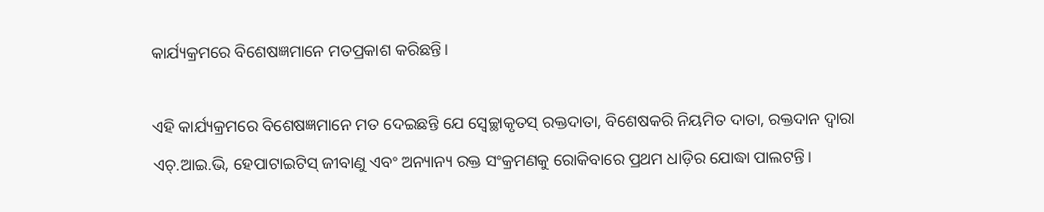କାର୍ଯ୍ୟକ୍ରମରେ ବିଶେଷଜ୍ଞମାନେ ମତପ୍ରକାଶ କରିଛନ୍ତି।

ଏହି କାର୍ଯ୍ୟକ୍ରମରେ ବିଶେଷଜ୍ଞମାନେ ମତ ଦେଇଛନ୍ତି ଯେ ସ୍ବେଚ୍ଛାକୃତସ୍ ରକ୍ତଦାତା, ବିଶେଷକରି ନିୟମିତ ଦାତା, ରକ୍ତଦାନ ଦ୍ୱାରା ଏଚ୍.ଆଇ.ଭି, ହେପାଟାଇଟିସ୍ ଜୀବାଣୁ ଏବଂ ଅନ୍ୟାନ୍ୟ ରକ୍ତ ସଂକ୍ରମଣକୁ ରୋକିବାରେ ପ୍ରଥମ ଧାଡ଼ିର ଯୋଦ୍ଧା ପାଲଟନ୍ତି।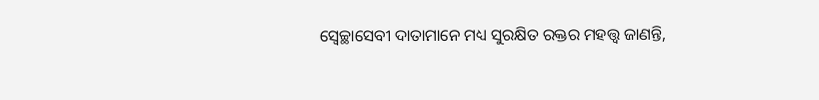ସ୍ୱେଚ୍ଛାସେବୀ ଦାତାମାନେ ମଧ୍ୟ ସୁରକ୍ଷିତ ରକ୍ତର ମହତ୍ତ୍ୱ ଜାଣନ୍ତି,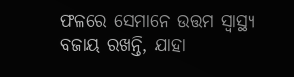ଫଳରେ ସେମାନେ ଉତ୍ତମ ସ୍ୱାସ୍ଥ୍ୟ ବଜାୟ ରଖନ୍ତି, ଯାହା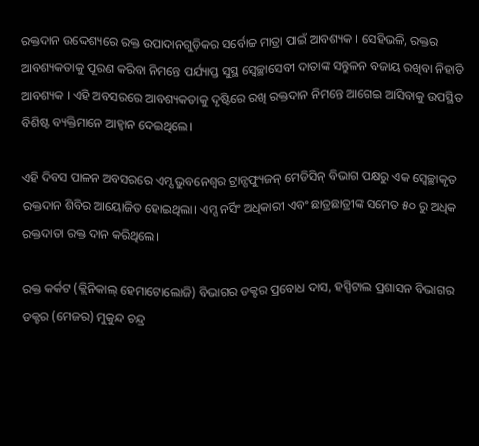ରକ୍ତଦାନ ଉଦ୍ଦେଶ୍ୟରେ ରକ୍ତ ଉପାଦାନଗୁଡ଼ିକର ସର୍ବୋଚ୍ଚ ମାତ୍ରା ପାଇଁ ଆବଶ୍ୟକ । ସେହିଭଳି, ରକ୍ତର ଆବଶ୍ୟକତାକୁ ପୂରଣ କରିବା ନିମନ୍ତେ ପର୍ଯ୍ୟାପ୍ତ ସୁସ୍ଥ ସ୍ବେଚ୍ଛାସେବୀ ଦାତାଙ୍କ ସନ୍ତୁଳନ ବଜାୟ ରଖିବା ନିହାତି ଆବଶ୍ୟକ । ଏହି ଅବସରରେ ଆବଶ୍ୟକତାକୁ ଦୃଷ୍ଟିରେ ରଖି ରକ୍ତଦାନ ନିମନ୍ତେ ଆଗେଇ ଆସିବାକୁ ଉପସ୍ଥିତ ବିଶିଷ୍ଟ ବ୍ୟକ୍ତିମାନେ ଆହ୍ୱାନ ଦେଇଥିଲେ।

ଏହି ଦିବସ ପାଳନ ଅବସରରେ ଏମ୍ସ ଭୁବନେଶ୍ୱର ଟ୍ରାନ୍ସଫ୍ୟୁଜନ୍ ମେଡିସିନ୍ ବିଭାଗ ପକ୍ଷରୁ ଏକ ସ୍ବେଚ୍ଛାକୃତ ରକ୍ତଦାନ ଶିବିର ଆୟୋଜିତ ହୋଇଥିଲା। ଏମ୍ସ ନର୍ସିଂ ଅଧିକାରୀ ଏବଂ ଛାତ୍ରଛାତ୍ରୀଙ୍କ ସମେତ ୫୦ ରୁ ଅଧିକ ରକ୍ତଦାତା ରକ୍ତ ଦାନ କରିଥିଲେ।

ରକ୍ତ କର୍କଟ (କ୍ଲିନିକାଲ୍ ହେମାଟୋଲୋଜି) ବିଭାଗର ଡକ୍ଟର ପ୍ରବୋଧ ଦାସ, ହସ୍ପିଟାଲ ପ୍ରଶାସନ ବିଭାଗର ଡକ୍ଟର (ମେଜର) ମୁକୁନ୍ଦ ଚନ୍ଦ୍ର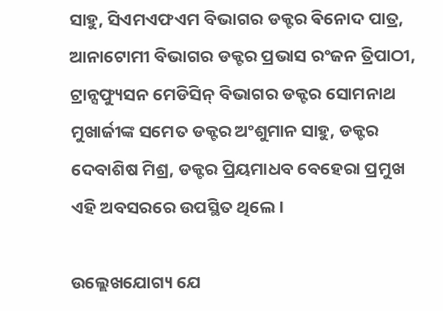ସାହୁ, ସିଏମଏଫଏମ ବିଭାଗର ଡକ୍ଟର ଵିନୋଦ ପାତ୍ର, ଆନାଟୋମୀ ବିଭାଗର ଡକ୍ଟର ପ୍ରଭାସ ରଂଜନ ତ୍ରିପାଠୀ, ଟ୍ରାନ୍ସଫ୍ୟୁସନ ମେଡିସିନ୍ ବିଭାଗର ଡକ୍ଟର ସୋମନାଥ ମୁଖାର୍ଜୀଙ୍କ ସମେତ ଡକ୍ଟର ଅଂଶୁମାନ ସାହୁ, ଡକ୍ଟର  ଦେବାଶିଷ ମିଶ୍ର, ଡକ୍ଟର ପ୍ରିୟମାଧବ ବେହେରା ପ୍ରମୁଖ ଏହି ଅବସରରେ ଉପସ୍ଥିତ ଥିଲେ।

ଉଲ୍ଲେଖଯୋଗ୍ୟ ଯେ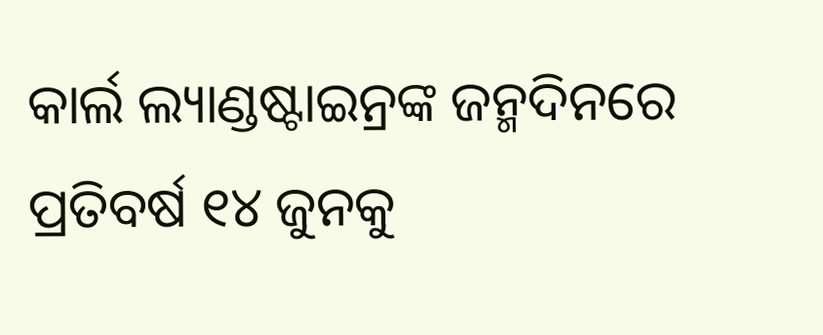କାର୍ଲ ଲ୍ୟାଣ୍ଡଷ୍ଟାଇନ୍ରଙ୍କ ଜନ୍ମଦିନରେ ପ୍ରତିବର୍ଷ ୧୪ ଜୁନକୁ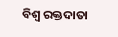ବିଶ୍ୱ ରକ୍ତଦାତା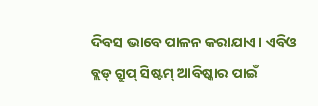ଦିବସ ଭାବେ ପାଳନ କରାଯାଏ। ଏବିଓ ବ୍ଲଡ୍ ଗ୍ରୁପ୍ ସିଷ୍ଟମ୍ ଆବିଷ୍କାର ପାଇଁ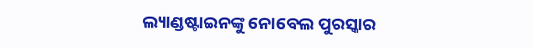ଲ୍ୟାଣ୍ଡଷ୍ଟାଇନଙ୍କୁ ନୋବେଲ ପୁରସ୍କାର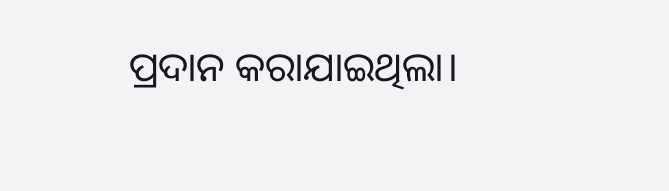ପ୍ରଦାନ କରାଯାଇଥିଲା।